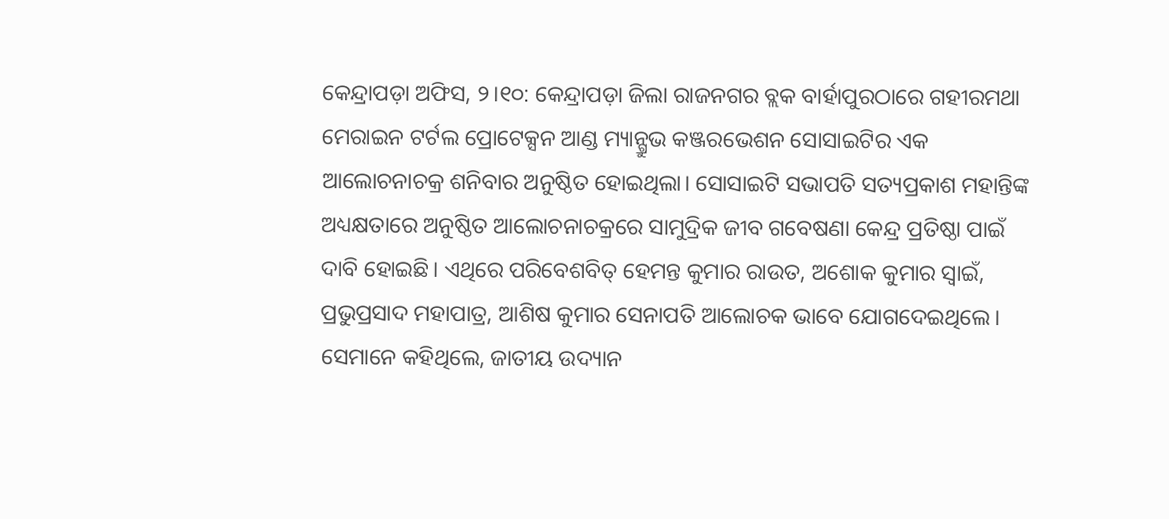କେନ୍ଦ୍ରାପଡ଼ା ଅଫିସ, ୨।୧୦: କେନ୍ଦ୍ରାପଡ଼ା ଜିଲା ରାଜନଗର ବ୍ଲକ ବାର୍ହାପୁରଠାରେ ଗହୀରମଥା ମେରାଇନ ଟର୍ଟଲ ପ୍ରୋଟେକ୍ସନ ଆଣ୍ଡ ମ୍ୟାନ୍ଗ୍ରୁଭ କଞ୍ଜରଭେଶନ ସୋସାଇଟିର ଏକ ଆଲୋଚନାଚକ୍ର ଶନିବାର ଅନୁଷ୍ଠିତ ହୋଇଥିଲା। ସୋସାଇଟି ସଭାପତି ସତ୍ୟପ୍ରକାଶ ମହାନ୍ତିଙ୍କ ଅଧ୍ୟକ୍ଷତାରେ ଅନୁଷ୍ଠିତ ଆଲୋଚନାଚକ୍ରରେ ସାମୁଦ୍ରିକ ଜୀବ ଗବେଷଣା କେନ୍ଦ୍ର ପ୍ରତିଷ୍ଠା ପାଇଁ ଦାବି ହୋଇଛି। ଏଥିରେ ପରିବେଶବିତ୍ ହେମନ୍ତ କୁମାର ରାଉତ, ଅଶୋକ କୁମାର ସ୍ବାଇଁ, ପ୍ରଭୁପ୍ରସାଦ ମହାପାତ୍ର, ଆଶିଷ କୁମାର ସେନାପତି ଆଲୋଚକ ଭାବେ ଯୋଗଦେଇଥିଲେ। ସେମାନେ କହିଥିଲେ, ଜାତୀୟ ଉଦ୍ୟାନ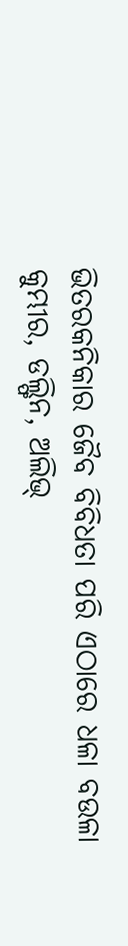ଭିତରକନିକାର ଜୈବ ବିବିଧତା ପରି ଏଠାରେ ଧଳା ବଉଳା କୁମ୍ଭୀର, ଡଲ୍ଫିନ, ଅଲିଭ୍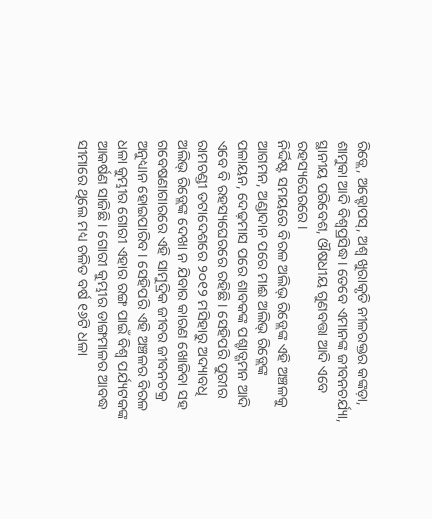ରିଡ୍ଲେ, ଅକ୍ଟୋପସ୍, ଅଶ୍ୱ ଖୁରାକୃତି ନୀଳରକ୍ତର କଙ୍କଡ଼ା, ଶାମୁକା ଆଦି ବିଶ୍ୱପ୍ରସିଦ୍ଧ। ତେବେ ଏମାନଙ୍କ ଜୀବନଚର୍ଯ୍ୟା, ସ୍ଥାନୀୟ ପରିବେଶ, ଔଷଧୀୟ ଗୁଣବତ୍ତା ଆଦି ଏବେ ରହସ୍ୟଘେରରେ।
ନିର୍ଦ୍ଦିଷ୍ଟ ସମୟରେ ବିରଳ ଅଲିଭ୍ ରିଡ୍ଲେଙ୍କ ଏହି ଅଞ୍ଚଳକୁ ଆଗମନ, ଅଣ୍ଡାଦାନ ପରେ ମାଈ ଅଲିଭ୍ ରିଡ୍ଲେଙ୍କ ପଳାୟନ, ଦେଢ଼ମାସ ପରେ ଶାବକଙ୍କ ପଶ୍ଚାତ୍ଗମନ ଆଦି ଏବେ ବି ରହସ୍ୟଘେରରେ ରହିଛି। ସେହିପରି ପୁରୀର ରାମଚଣ୍ଡୀ ତଟାଦେଶରେ ୨୦୧୨ ମସିହାରୁ ଅଦ୍ୟାବଧି ଅଲିଭ୍ ରିଡ୍ଲେଙ୍କ ଦେଖା ନ ଯିବାର କାରଣ ଖୋଜିବା ସହ ଗବେଷଣାଗାରରେ ଏହି ସାମୁଦ୍ରିକ ଜୀବର ଜୀବନଚକ୍ର ଅନୁଧ୍ୟାନ ହୋଇପାରିବ। ସେହିପରି ଏହି ଅଞ୍ଚଳର ବିରଳ ଧଳା କୁମ୍ଭୀର ଗୋରୀ ଏହାର ରଙ୍ଗ ପାଇଁ ବିଶ୍ୱ ପର୍ଯ୍ୟଟକଙ୍କ ଆକର୍ଷଣ ସାଜିଛି। ଗୋରୀ କୁମ୍ଭୀର ଡାଙ୍ଗମାଳର ଆବଦ୍ଧ ସୀମାରେ ଥିଲେ ମଧ୍ୟ ଚଳିତ ବର୍ଷ ୧୬ଟି ଧଳା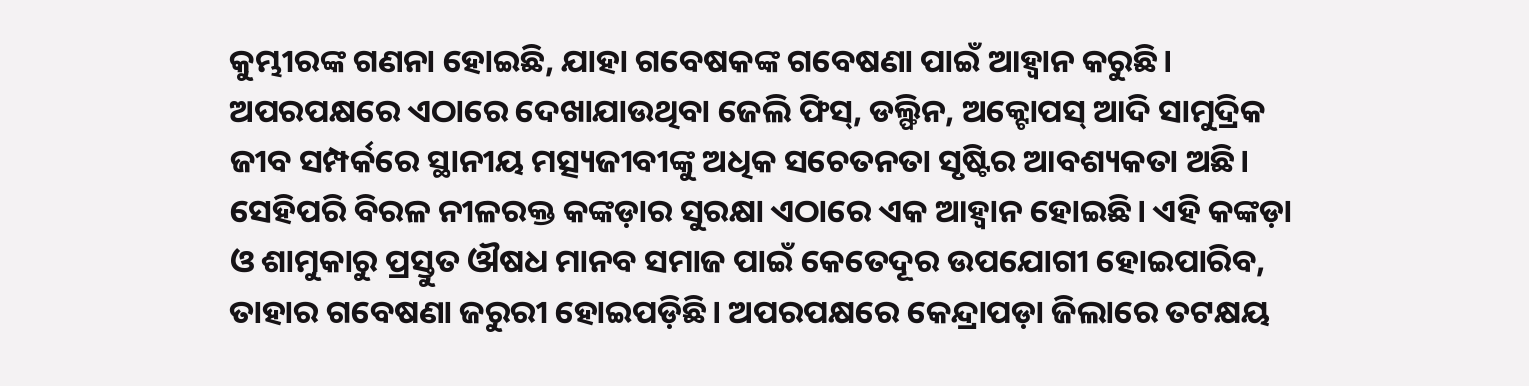କୁମ୍ଭୀରଙ୍କ ଗଣନା ହୋଇଛି, ଯାହା ଗବେଷକଙ୍କ ଗବେଷଣା ପାଇଁ ଆହ୍ବାନ କରୁଛି। ଅପରପକ୍ଷରେ ଏଠାରେ ଦେଖାଯାଉଥିବା ଜେଲି ଫିସ୍, ଡଲ୍ଫିନ, ଅକ୍ଟୋପସ୍ ଆଦି ସାମୁଦ୍ରିକ ଜୀବ ସମ୍ପର୍କରେ ସ୍ଥାନୀୟ ମତ୍ସ୍ୟଜୀବୀଙ୍କୁ ଅଧିକ ସଚେତନତା ସୃଷ୍ଟିର ଆବଶ୍ୟକତା ଅଛି। ସେହିପରି ବିରଳ ନୀଳରକ୍ତ କଙ୍କଡ଼ାର ସୁରକ୍ଷା ଏଠାରେ ଏକ ଆହ୍ବାନ ହୋଇଛି। ଏହି କଙ୍କଡ଼ା ଓ ଶାମୁକାରୁ ପ୍ରସ୍ତୁତ ଔଷଧ ମାନବ ସମାଜ ପାଇଁ କେତେଦୂର ଉପଯୋଗୀ ହୋଇପାରିବ, ତାହାର ଗବେଷଣା ଜରୁରୀ ହୋଇପଡ଼ିଛି। ଅପରପକ୍ଷରେ କେନ୍ଦ୍ରାପଡ଼ା ଜିଲାରେ ତଟକ୍ଷୟ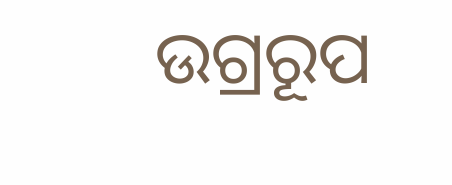ଉଗ୍ରରୂପ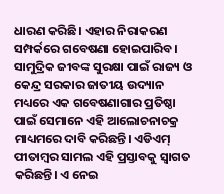ଧାରଣ କରିଛି। ଏହାର ନିରାକରଣ ସମ୍ପର୍କରେ ଗବେଷଣା ହୋଇପାରିବ। ସାମୁଦ୍ରିକ ଜୀବଙ୍କ ସୁରକ୍ଷା ପାଇଁ ରାଜ୍ୟ ଓ କେନ୍ଦ୍ର ସରକାର ଜାତୀୟ ଉଦ୍ୟାନ ମଧ୍ୟରେ ଏକ ଗବେଷଣାଗାର ପ୍ରତିଷ୍ଠା ପାଇଁ ସେମାନେ ଏହି ଆଲୋଚନାଚକ୍ର ମାଧ୍ୟମରେ ଦାବି କରିଛନ୍ତି। ଏଡିଏମ୍ ପୀତାମ୍ବର ସାମଲ ଏହି ପ୍ରସ୍ତାବକୁ ସ୍ବାଗତ କରିଛନ୍ତି। ଏ ନେଇ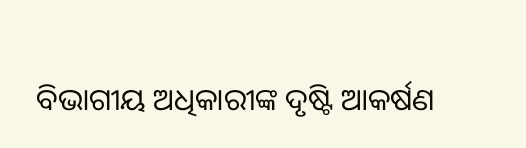ବିଭାଗୀୟ ଅଧିକାରୀଙ୍କ ଦୃଷ୍ଟି ଆକର୍ଷଣ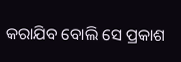କରାଯିବ ବୋଲି ସେ ପ୍ରକାଶ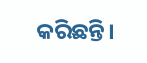କରିଛନ୍ତି।